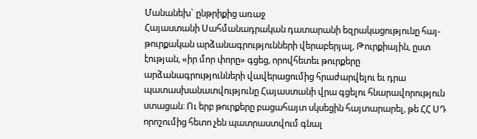Մանանեխ` ընթրիքից առաջ
Հայաստանի Սահմանադրական դատարանի եզրակացությունը հայ-թուրքական արձանագրությունների վերաբերյալ, Թուրքիային, ըստ էության, «իր մոր փորը» գցեց, որովհետեւ թուրքերը արձանագրությունների վավերացումից հրաժարվելու եւ դրա պատասխանատվությունը Հայաստանի վրա գցելու հնարավորություն ստացան: Ու երբ թուրքերը բացահայտ սկսեցին հայտարարել, թե ՀՀ ՍԴ որոշումից հետո չեն պատրաստվում գնալ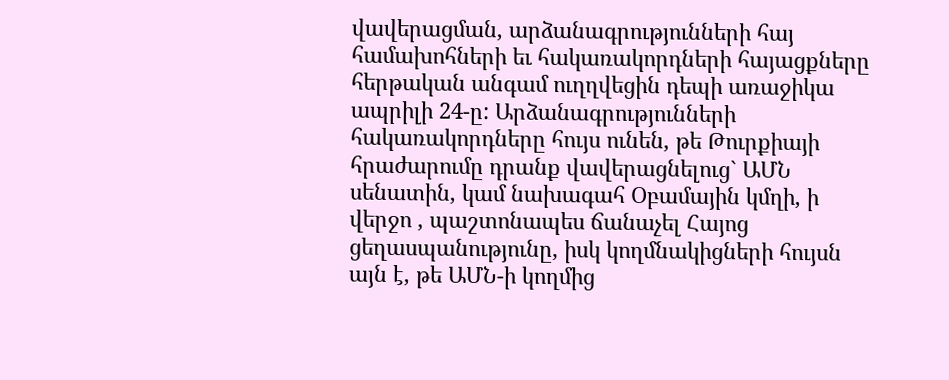վավերացման, արձանագրությունների հայ համախոհների եւ հակառակորդների հայացքները հերթական անգամ ուղղվեցին դեպի առաջիկա ապրիլի 24-ը: Արձանագրությունների հակառակորդները հույս ունեն, թե Թուրքիայի հրաժարումը դրանք վավերացնելուց` ԱՄՆ սենատին, կամ նախագահ Օբամային կմղի, ի վերջո , պաշտոնապես ճանաչել Հայոց ցեղասպանությունը, իսկ կողմնակիցների հույսն այն է, թե ԱՄՆ-ի կողմից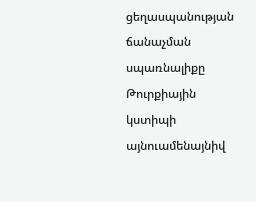ցեղասպանության ճանաչման սպառնալիքը Թուրքիային կստիպի այնուամենայնիվ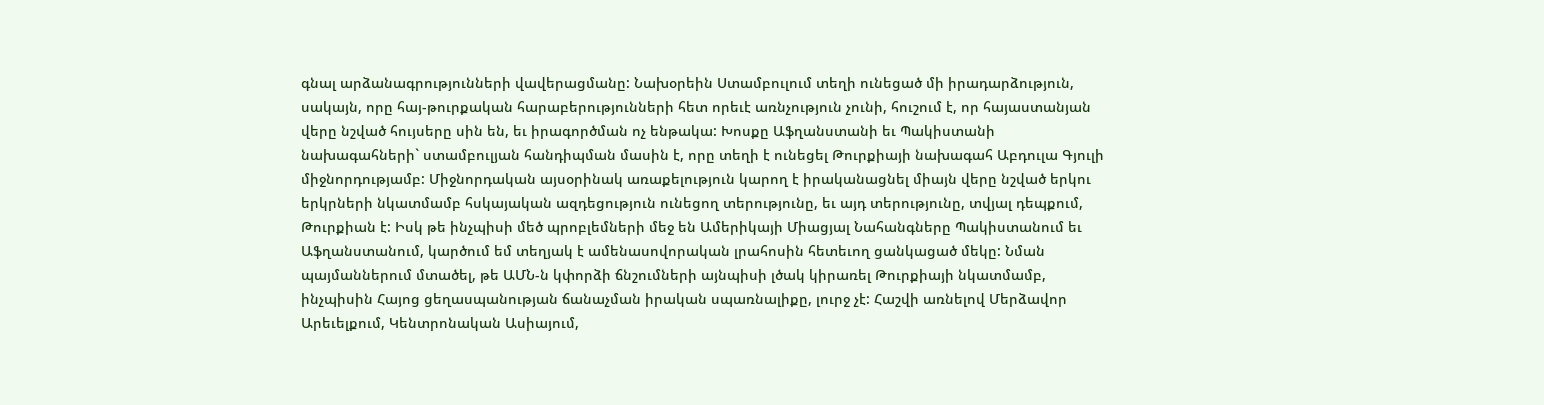գնալ արձանագրությունների վավերացմանը: Նախօրեին Ստամբուլում տեղի ունեցած մի իրադարձություն, սակայն, որը հայ-թուրքական հարաբերությունների հետ որեւէ առնչություն չունի, հուշում է, որ հայաստանյան վերը նշված հույսերը սին են, եւ իրագործման ոչ ենթակա: Խոսքը Աֆղանստանի եւ Պակիստանի նախագահների` ստամբուլյան հանդիպման մասին է, որը տեղի է ունեցել Թուրքիայի նախագահ Աբդուլա Գյուլի միջնորդությամբ: Միջնորդական այսօրինակ առաքելություն կարող է իրականացնել միայն վերը նշված երկու երկրների նկատմամբ հսկայական ազդեցություն ունեցող տերությունը, եւ այդ տերությունը, տվյալ դեպքում, Թուրքիան է: Իսկ թե ինչպիսի մեծ պրոբլեմների մեջ են Ամերիկայի Միացյալ Նահանգները Պակիստանում եւ Աֆղանստանում, կարծում եմ տեղյակ է ամենասովորական լրահոսին հետեւող ցանկացած մեկը: Նման պայմաններում մտածել, թե ԱՄՆ-ն կփորձի ճնշումների այնպիսի լծակ կիրառել Թուրքիայի նկատմամբ, ինչպիսին Հայոց ցեղասպանության ճանաչման իրական սպառնալիքը, լուրջ չէ: Հաշվի առնելով Մերձավոր Արեւելքում, Կենտրոնական Ասիայում,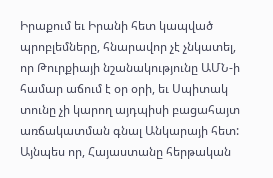Իրաքում եւ Իրանի հետ կապված պրոբլեմները, հնարավոր չէ չնկատել, որ Թուրքիայի նշանակությունը ԱՄՆ-ի համար աճում է օր օրի, եւ Սպիտակ տունը չի կարող այդպիսի բացահայտ առճակատման գնալ Անկարայի հետ: Այնպես որ, Հայաստանը հերթական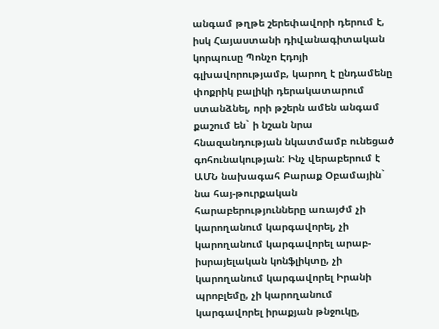անգամ թղթե շերեփավորի դերում է, իսկ Հայաստանի դիվանագիտական կորպուսը Պոնչո Էդոյի գլխավորությամբ, կարող է ընդամենը փոքրիկ բալիկի դերակատարում ստանձնել, որի թշերն ամեն անգամ քաշում են` ի նշան նրա հնազանդության նկատմամբ ունեցած գոհունակության: Ինչ վերաբերում է ԱՄՆ նախագահ Բարաք Օբամային` նա հայ-թուրքական հարաբերությունները առայժմ չի կարողանում կարգավորել, չի կարողանում կարգավորել արաբ-իսրայելական կոնֆլիկտը, չի կարողանում կարգավորել Իրանի պրոբլեմը, չի կարողանում կարգավորել իրաքյան թնջուկը,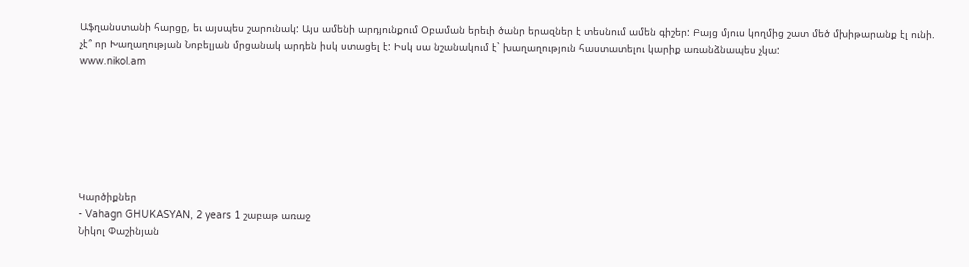Աֆղանստանի հարցը, եւ այսպես շարունակ: Այս ամենի արդյունքում Օբաման երեւի ծանր երազներ է տեսնում ամեն գիշեր: Բայց մյուս կողմից շատ մեծ մխիթարանք էլ ունի. չէ՞ որ Խաղաղության Նոբելյան մրցանակ արդեն իսկ ստացել է: Իսկ սա նշանակում է` խաղաղություն հաստատելու կարիք առանձնապես չկա:
www.nikol.am







Կարծիքներ
- Vahagn GHUKASYAN, 2 years 1 շաբաթ առաջ
Նիկոլ Փաշինյան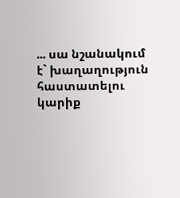... սա նշանակում է` խաղաղություն հաստատելու կարիք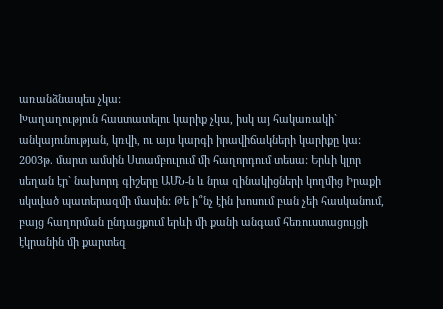առանձնապես չկա:
Խաղաղություն հաստատելու կարիք չկա, իսկ այ հակառակի` անկայունության, կռվի, ու այս կարգի իրավիճակների կարիքը կա: 2003թ. մարտ ամսին Ստամբուլում մի հաղորդում տեսա: Երևի կլոր սեղան էր` նախորդ գիշերը ԱՄՆ-ն և նրա զինակիցների կողմից Իրաքի սկսված պատերազմի մասին: Թե ի՞նչ էին խոսում բան չեի հասկանում, բայց հաղորման ընդացքում երևի մի քանի անգամ հեռուստացույցի էկրանին մի քարտեզ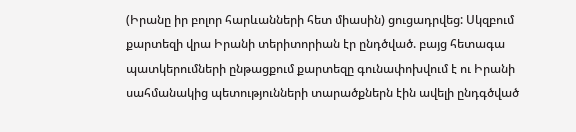(Իրանը իր բոլոր հարևանների հետ միասին) ցուցադրվեց: Սկզբում քարտեզի վրա Իրանի տերիտորիան էր ընդծված. բայց հետագա պատկերումների ընթացքում քարտեզը գունափոխվում է ու Իրանի սահմանակից պետությունների տարածքներն էին ավելի ընդգծված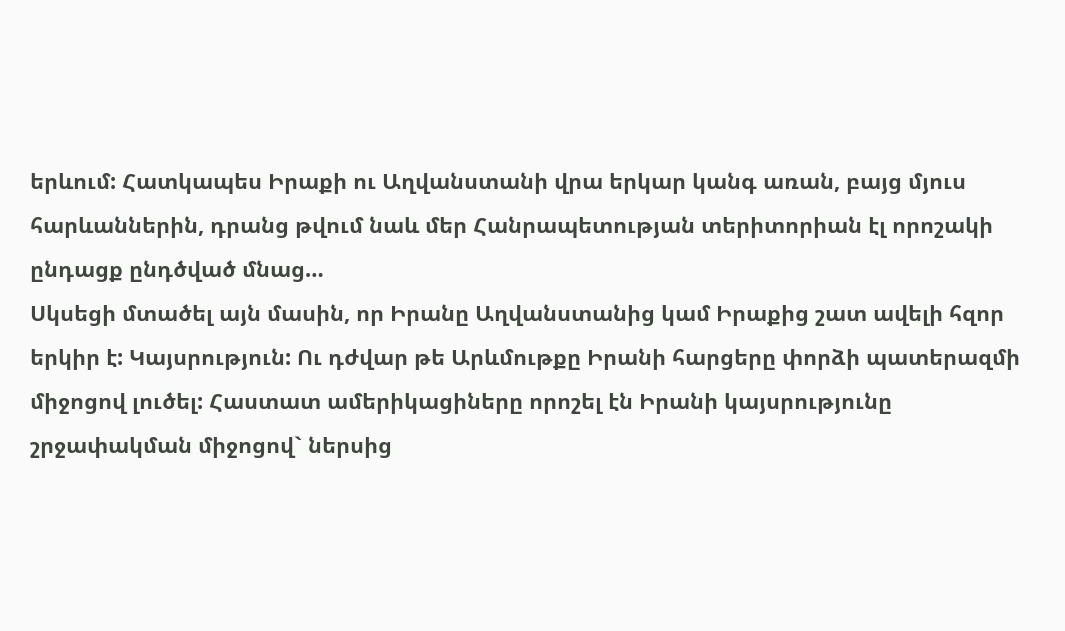երևում: Հատկապես Իրաքի ու Աղվանստանի վրա երկար կանգ առան, բայց մյուս հարևաններին, դրանց թվում նաև մեր Հանրապետության տերիտորիան էլ որոշակի ընդացք ընդծված մնաց…
Սկսեցի մտածել այն մասին, որ Իրանը Աղվանստանից կամ Իրաքից շատ ավելի հզոր երկիր է: Կայսրություն: Ու դժվար թե Արևմութքը Իրանի հարցերը փորձի պատերազմի միջոցով լուծել: Հաստատ ամերիկացիները որոշել էն Իրանի կայսրությունը շրջափակման միջոցով` ներսից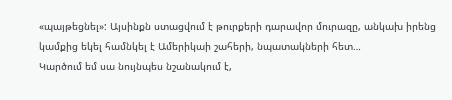«պայթեցնել»: Այսինքն ստացվում է թուրքերի դարավոր մուրազը, անկախ իրենց կամքից եկել համնկել է Ամերիկաի շահերի, նպատակների հետ…
Կարծում եմ սա նույնպես նշանակում է,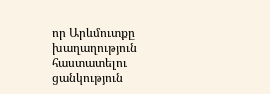որ Արևմուտքը խաղաղություն հաստատելու ցանկություն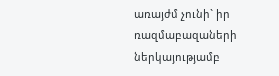առայժմ չունի` իր ռազմաբազաների ներկայությամբ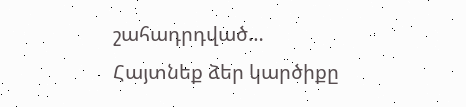շահադրդված…
Հայտնեք ձեր կարծիքը